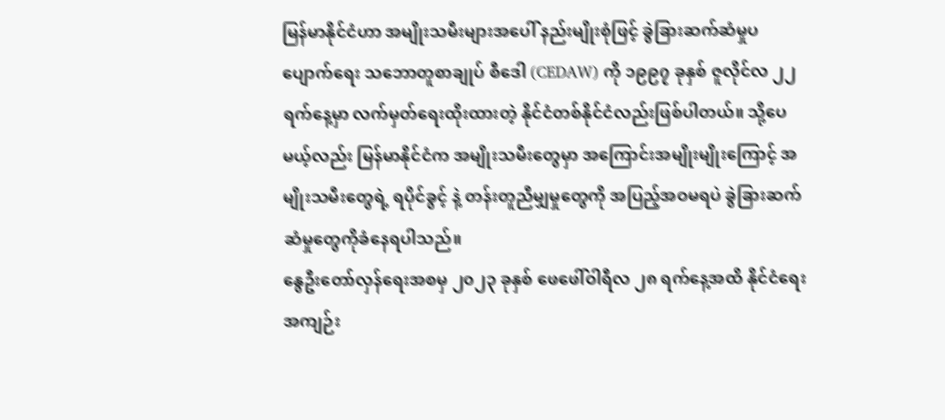မြန်မာနိုင်ငံဟာ အမျိုးသမီးများအပေါ် နည်းမျိုးစုံဖြင့် ခွဲခြားဆက်ဆံမှုပပျောက်ရေး သဘောတူစာချုပ် စီဒေါ (CEDAW) ကို ၁၉၉၇ ခုနှစ် ဇူလိုင်လ ၂၂ ရက်နေ့မှာ လက်မှတ်ရေးထိုးထားတဲ့ နိုင်ငံတစ်နိုင်ငံလည်းဖြစ်ပါတယ်။ သို့ပေမယ့်လည်း မြန်မာနိုင်ငံက အမျိုးသမီးတွေမှာ အကြောင်းအမျိုးမျိုးကြောင့် အမျိုးသမီးတွေရဲ့ ရပိုင်ခွင့် နဲ့ တန်းတူညီမျှမှုတွေကို အပြည့်အဝမရပဲ ခွဲခြားဆက်ဆံမှုတွေကိုခံနေရပါသည်။
နွေဦးတော်လှန်ရေးအစမှ ၂၀၂၃ ခုနှစ် ဖေဖေါ်ဝါရီလ ၂၈ ရက်နေ့အထိ နိုင်ငံရေးအကျဉ်း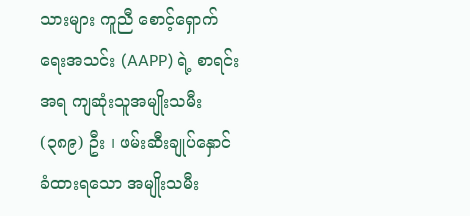သားများ ကူညီ စောင့်ရှောက်ရေးအသင်း (AAPP) ရဲ့ စာရင်းအရ ကျဆုံးသူအမျိုးသမီး (၃၈၉) ဦး ၊ ဖမ်းဆီးချုပ်နှောင် ခံထားရသော အမျိုးသမီး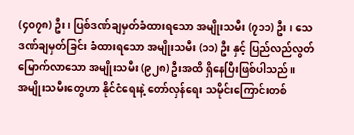(၄၀၇၈) ဦး၊ ပြစ်ဒဏ်ချမှတ်ခံထားရသော အမျိုးသမီး (၇၁၁) ဦး ၊ သေဒဏ်ချမှတ်ခြင်း ခံထားရသော အမျိုးသမီး (၁၁) ဦး နှင့် ပြည်လည်လွတ်မြောက်လာသော အမျိုးသမီး (၉၂၈) ဦးအထိ ရှိနေပြီးဖြစ်ပါသည်။
အမျိုးသမီးတွေဟာ နိုင်ငံရေးနဲ့ တော်လှန်ရေး သမိုင်းကြောင်းတစ်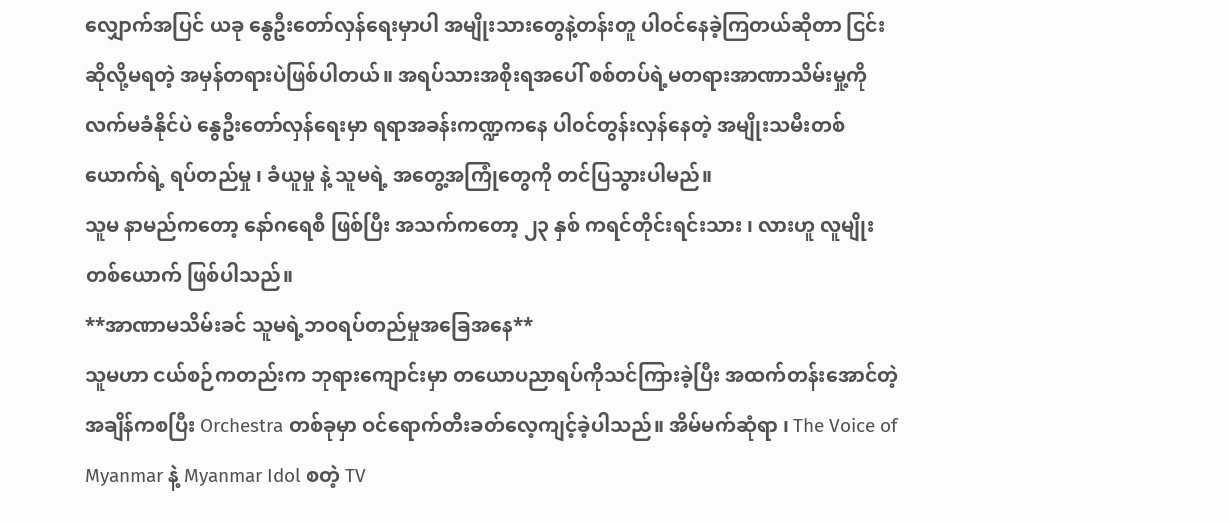လျှောက်အပြင် ယခု နွေဦးတော်လှန်ရေးမှာပါ အမျိုးသားတွေနဲ့တန်းတူ ပါဝင်နေခဲ့ကြတယ်ဆိုတာ ငြင်းဆိုလို့မရတဲ့ အမှန်တရားပဲဖြစ်ပါတယ်။ အရပ်သားအစိုးရအပေါ် စစ်တပ်ရဲ့မတရားအာဏာသိမ်းမှု့ကို လက်မခံနိုင်ပဲ နွေဦးတော်လှန်ရေးမှာ ရရာအခန်းကဏ္ဍကနေ ပါ၀င်တွန်းလှန်နေတဲ့ အမျိုးသမီးတစ်ယောက်ရဲ့ ရပ်တည်မှု ၊ ခံယူမှု နဲ့ သူမရဲ့ အတွေ့အကြုံတွေကို တင်ပြသွားပါမည်။
သူမ နာမည်ကတော့ နော်ဂရေစီ ဖြစ်ပြီး အသက်ကတော့ ၂၃ နှစ် ကရင်တိုင်းရင်းသား ၊ လားဟူ လူမျိုး တစ်ယောက် ဖြစ်ပါသည်။
**အာဏာမသိမ်းခင် သူမရဲ့ဘဝရပ်တည်မှုအခြေအနေ**
သူမဟာ ငယ်စဉ်ကတည်းက ဘုရားကျောင်းမှာ တယောပညာရပ်ကိုသင်ကြားခဲ့ပြီး အထက်တန်းအောင်တဲ့အချိန်ကစပြီး Orchestra တစ်ခုမှာ ဝင်ရောက်တီးခတ်လေ့ကျင့်ခဲ့ပါသည်။ အိမ်မက်ဆုံရာ ၊ The Voice of Myanmar နဲ့ Myanmar Idol စတဲ့ TV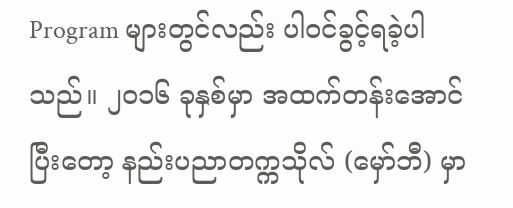Program များတွင်လည်း ပါဝင်ခွင့်ရခဲ့ပါသည်။ ၂၀၁၆ ခုနှစ်မှာ အထက်တန်းအောင်ပြီးတော့ နည်းပညာတက္ကသိုလ် (မှော်ဘီ) မှာ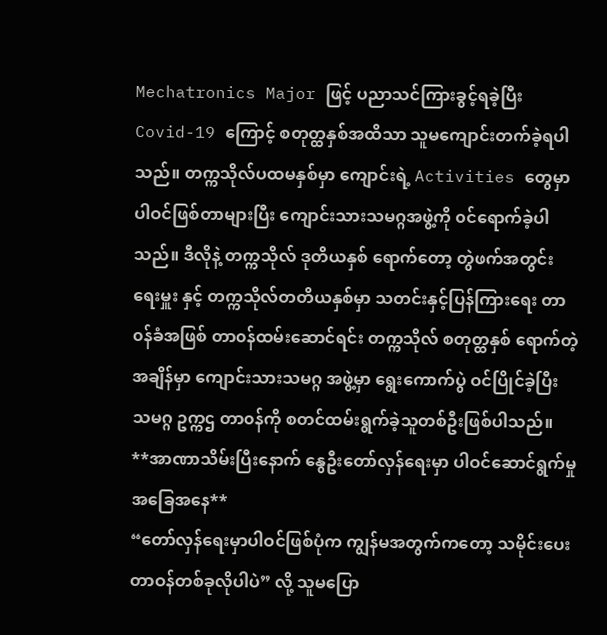Mechatronics Major ဖြင့် ပညာသင်ကြားခွင့်ရခဲ့ပြီး Covid-19 ကြောင့် စတုတ္ထနှစ်အထိသာ သူမကျောင်းတက်ခဲ့ရပါသည်။ တက္ကသိုလ်ပထမနှစ်မှာ ကျောင်းရဲ့ Activities တွေမှာ ပါဝင်ဖြစ်တာများပြီး ကျောင်းသားသမဂ္ဂအဖွဲ့ကို ၀င်ရောက်ခဲ့ပါသည်။ ဒီလိုနဲ့ တက္ကသိုလ် ဒုတိယနှစ် ရောက်တော့ တွဲဖက်အတွင်းရေးမှူး နှင့် တက္ကသိုလ်တတိယနှစ်မှာ သတင်းနှင့်ပြန်ကြားရေး တာ၀န်ခံအဖြစ် တာ၀န်ထမ်းဆောင်ရင်း တက္ကသိုလ် စတုတ္ထနှစ် ရောက်တဲ့အချိန်မှာ ကျောင်းသားသမဂ္ဂ အဖွဲ့မှာ ရွေးကောက်ပွဲ ဝင်ပြိုင်ခဲ့ပြီး သမဂ္ဂ ဥက္ကဌ တာ၀န်ကို စတင်ထမ်းရွက်ခဲ့သူတစ်ဦးဖြစ်ပါသည်။
**အာဏာသိမ်းပြီးနောက် နွေဦးတော်လှန်ရေးမှာ ပါဝင်ဆောင်ရွက်မှုအခြေအနေ**
“တော်လှန်ရေးမှာပါဝင်ဖြစ်ပုံက ကျွန်မအတွက်ကတော့ သမိုင်းပေးတာဝန်တစ်ခုလိုပါပဲ” လို့ သူမပြော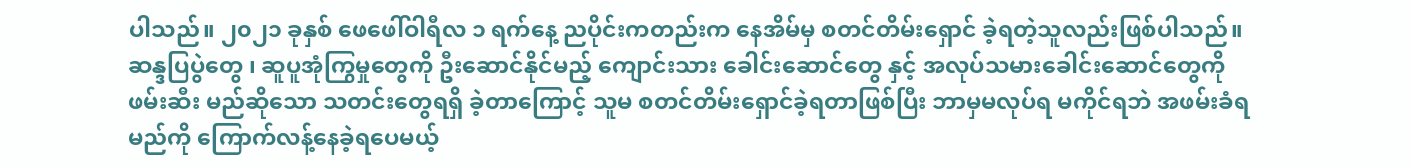ပါသည်။ ၂၀၂၁ ခုနှစ် ဖေဖေါ်ဝါရီလ ၁ ရက်နေ့ ညပိုင်းကတည်းက နေအိမ်မှ စတင်တိမ်းရှောင် ခဲ့ရတဲ့သူလည်းဖြစ်ပါသည်။ ဆန္ဒပြပွဲတွေ ၊ ဆူပူအုံကြွမှုတွေကို ဦးဆောင်နိုင်မည့် ကျောင်းသား ခေါင်းဆောင်တွေ နှင့် အလုပ်သမားခေါင်းဆောင်တွေကို ဖမ်းဆီး မည်ဆိုသော သတင်းတွေရရှိ ခဲ့တာကြောင့် သူမ စတင်တိမ်းရှောင်ခဲ့ရတာဖြစ်ပြီး ဘာမှမလုပ်ရ မကိုင်ရဘဲ အဖမ်းခံရမည်ကို ကြောက်လန့်နေခဲ့ရပေမယ့်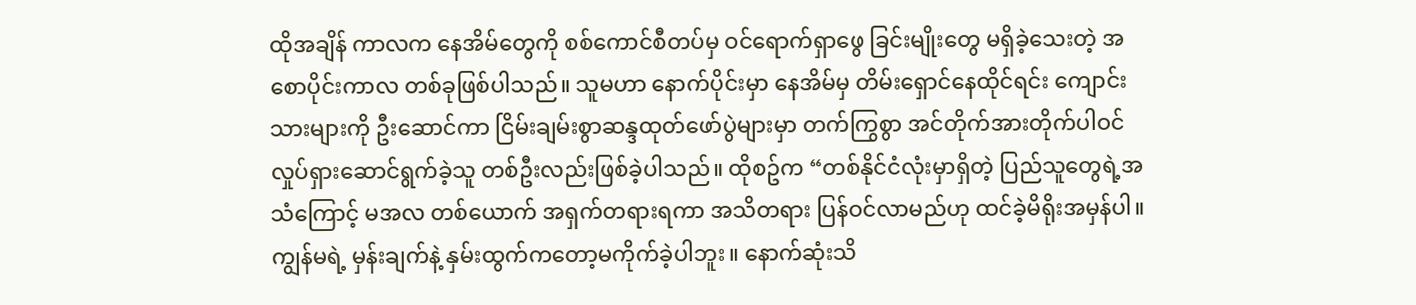ထိုအချိန် ကာလက နေအိမ်တွေကို စစ်ကောင်စီတပ်မှ ဝင်ရောက်ရှာဖွေ ခြင်းမျိုးတွေ မရှိခဲ့သေးတဲ့ အစောပိုင်းကာလ တစ်ခုဖြစ်ပါသည်။ သူမဟာ နောက်ပိုင်းမှာ နေအိမ်မှ တိမ်းရှောင်နေထိုင်ရင်း ကျောင်းသားများကို ဦးဆောင်ကာ ငြိမ်းချမ်းစွာဆန္ဒထုတ်ဖော်ပွဲများမှာ တက်ကြွစွာ အင်တိုက်အားတိုက်ပါဝင်လှုပ်ရှားဆောင်ရွက်ခဲ့သူ တစ်ဦးလည်းဖြစ်ခဲ့ပါသည်။ ထိုစဥ်က “တစ်နိုင်ငံလုံးမှာရှိတဲ့ ပြည်သူတွေရဲ့အသံကြောင့် မအလ တစ်ယောက် အရှက်တရားရကာ အသိတရား ပြန်ဝင်လာမည်ဟု ထင်ခဲ့မိရိုးအမှန်ပါ။ ကျွန်မရဲ့ မှန်းချက်နဲ့ နှမ်းထွက်ကတော့မကိုက်ခဲ့ပါဘူး။ နောက်ဆုံးသိ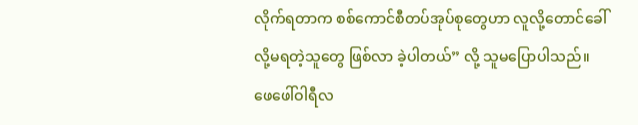လိုက်ရတာက စစ်ကောင်စီတပ်အုပ်စုတွေဟာ လူလို့တောင်ခေါ်လို့မရတဲ့သူတွေ ဖြစ်လာ ခဲ့ပါတယ်” လို့ သူမပြောပါသည်။
ဖေဖေါ်ဝါရီလ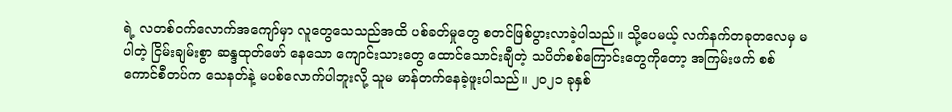ရဲ့ လတစ်ဝက်လောက်အကျော်မှာ လူတွေသေသည်အထိ ပစ်ခတ်မှုတွေ စတင်ဖြစ်ပွားလာခဲ့ပါသည်။ သို့ပေမယ့် လက်နက်တခုတလေမှ မပါတဲ့ ငြိမ်းချမ်းစွာ ဆန္ဒထုတ်ဖော် နေသော ကျောင်းသားတွေ ထောင်သောင်းချီတဲ့ သပိတ်စစ်ကြောင်းတွေကိုတော့ အကြမ်းဖက် စစ်ကောင်စီတပ်က သေနတ်နဲ့ မပစ်လောက်ပါဘူးလို့ သူမ မာန်တက်နေခဲ့ဖူးပါသည်။ ၂၀၂၁ ခုနှစ်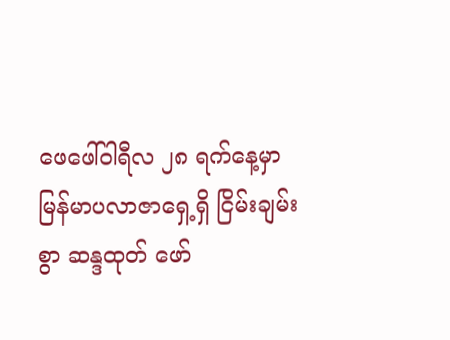ဖေဖေါ်ဝါရီလ ၂၈ ရက်နေ့မှာ မြန်မာပလာဇာရှေ့ရှိ ငြိမ်းချမ်းစွာ ဆန္ဒထုတ် ဖော်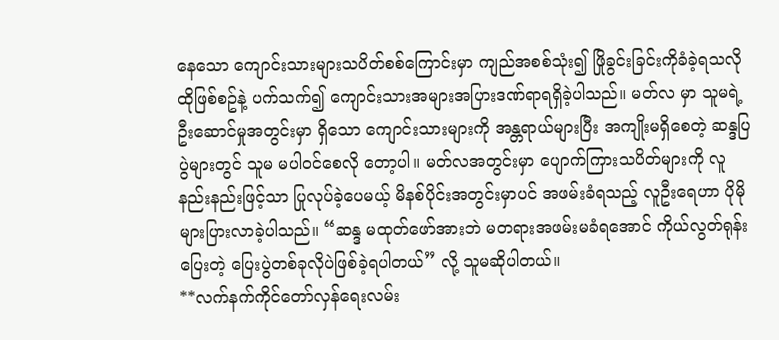နေသော ကျောင်းသားများသပိတ်စစ်ကြောင်းမှာ ကျည်အစစ်သုံး၍ ဖြိုခွင်းခြင်းကိုခံခဲ့ရသလို ထိုဖြစ်စဥ်နဲ့ ပက်သက်၍ ကျောင်းသားအများအပြားဒဏ်ရာရရှိခဲ့ပါသည်။ မတ်လ မှာ သူမရဲ့ ဦးဆောင်မှုအတွင်းမှာ ရှိသော ကျောင်းသားများကို အန္တရာယ်များပြီး အကျိုးမရှိစေတဲ့ ဆန္ဒပြပွဲများတွင် သူမ မပါဝင်စေလို တော့ပါ။ မတ်လအတွင်းမှာ ပျောက်ကြားသပိတ်များကို လူနည်းနည်းဖြင့်သာ ပြုလုပ်ခဲ့ပေမယ့် မိနစ်ပိုင်းအတွင်းမှာပင် အဖမ်းခံရသည့် လူဦးရေဟာ ပိုမိုများပြားလာခဲ့ပါသည်။ “ဆန္ဒ မထုတ်ဖော်အားဘဲ မတရားအဖမ်းမခံရအောင် ကိုယ်လွတ်ရုန်းပြေးတဲ့ ပြေးပွဲတစ်ခုလိုပဲဖြစ်ခဲ့ရပါတယ်” လို့ သူမဆိုပါတယ်။
**လက်နက်ကိုင်တော်လှန်ရေးလမ်း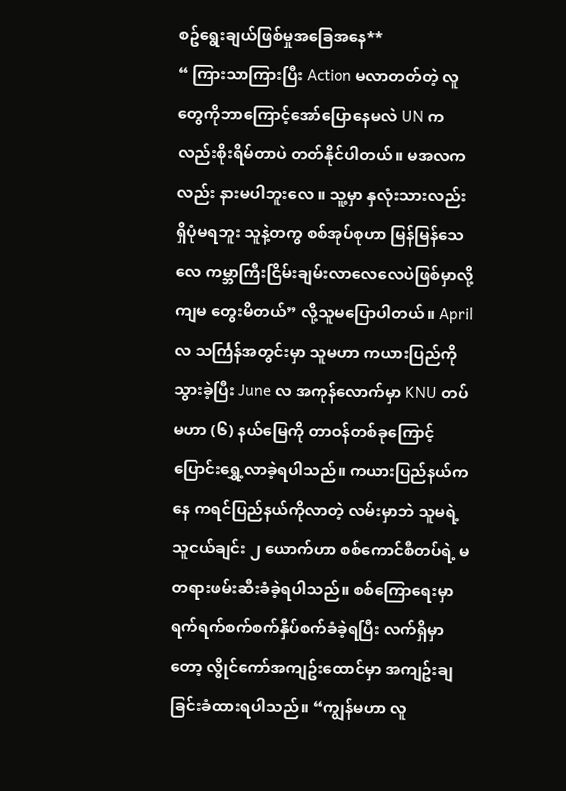စဥ်ရွေးချယ်ဖြစ်မှုအခြေအနေ**
“ ကြားသာကြားပြီး Action မလာတတ်တဲ့ လူတွေကိုဘာကြောင့်အော်ပြောနေမလဲ UN ကလည်းစိုးရိမ်တာပဲ တတ်နိုင်ပါတယ်။ မအလကလည်း နားမပါဘူးလေ ။ သူ့မှာ နှလုံးသားလည်း ရှိပုံမရဘူး သူနဲ့တကွ စစ်အုပ်စုဟာ မြန်မြန်သေလေ ကမ္ဘာကြီးငြိမ်းချမ်းလာလေလေပဲဖြစ်မှာလို့ ကျမ တွေးမိတယ်” လို့သူမပြောပါတယ်။ April လ သင်္ကြန်အတွင်းမှာ သူမဟာ ကယားပြည်ကိုသွားခဲ့ပြီး June လ အကုန်လောက်မှာ KNU တပ်မဟာ (၆) နယ်မြေကို တာဝန်တစ်ခုကြောင့် ပြောင်းရွှေ့လာခဲ့ရပါသည်။ ကယားပြည်နယ်ကနေ ကရင်ပြည်နယ်ကိုလာတဲ့ လမ်းမှာဘဲ သူမရဲ့ သူငယ်ချင်း ၂ ယောက်ဟာ စစ်ကောင်စီတပ်ရဲ့ မတရားဖမ်းဆီးခံခဲ့ရပါသည်။ စစ်ကြောရေးမှာ ရက်ရက်စက်စက်နှိပ်စက်ခံခဲ့ရပြီး လက်ရှိမှာတော့ လွိုင်ကော်အကျဥ်းထောင်မှာ အကျဥ်းချခြင်းခံထားရပါသည်။ “ကျွန်မဟာ လူ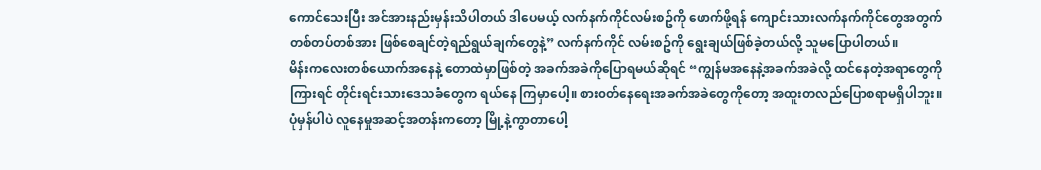ကောင်သေးပြီး အင်အားနည်းမှန်းသိပါတယ် ဒါပေမယ့် လက်နက်ကိုင်လမ်းစဥ်ကို ဖောက်ဖို့ရန် ကျောင်းသားလက်နက်ကိုင်တွေအတွက် တစ်တပ်တစ်အား ဖြစ်စေချင်တဲ့ရည်ရွယ်ချက်တွေနဲ့” လက်နက်ကိုင် လမ်းစဥ်ကို ရွေးချယ်ဖြစ်ခဲ့တယ်လို့ သူမပြောပါတယ်။
မိန်းကလေးတစ်ယောက်အနေနဲ့ တောထဲမှာဖြစ်တဲ့ အခက်အခဲကိုပြောရမယ်ဆိုရင် “ကျွန်မအနေနဲ့အခက်အခဲလို့ ထင်နေတဲ့အရာတွေကိုကြားရင် တိုင်းရင်းသားဒေသခံတွေက ရယ်နေ ကြမှာပေါ့။ စား၀တ်နေရေးအခက်အခဲတွေကိုတော့ အထူးတလည်ပြောစရာမရှိပါဘူး။ ပုံမှန်ပါပဲ လူနေမှုအဆင့်အတန်းကတော့ မြို့နဲ့ကွာတာပေါ့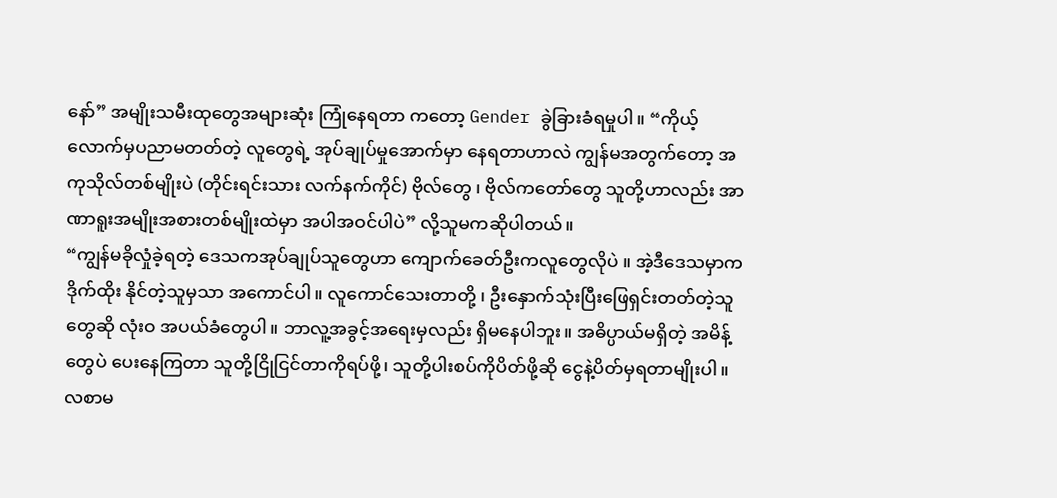နော်” အမျိုးသမီးထုတွေအများဆုံး ကြုံနေရတာ ကတော့ Gender ခွဲခြားခံရမှုပါ။ “ကိုယ့်လောက်မှပညာမတတ်တဲ့ လူတွေရဲ့ အုပ်ချုပ်မှုအောက်မှာ နေရတာဟာလဲ ကျွန်မအတွက်တော့ အကုသိုလ်တစ်မျိုးပဲ (တိုင်းရင်းသား လက်နက်ကိုင်) ဗိုလ်တွေ ၊ ဗိုလ်ကတော်တွေ သူတို့ဟာလည်း အာဏာရူးအမျိုးအစားတစ်မျိုးထဲမှာ အပါအဝင်ပါပဲ” လို့သူမကဆိုပါတယ်။
“ကျွန်မခိုလှုံခဲ့ရတဲ့ ဒေသကအုပ်ချုပ်သူတွေဟာ ကျောက်ခေတ်ဦးကလူတွေလိုပဲ ။ အဲ့ဒီဒေသမှာက ဒိုက်ထိုး နိုင်တဲ့သူမှသာ အကောင်ပါ။ လူကောင်သေးတာတို့ ၊ ဦးနှောက်သုံးပြီးဖြေရှင်းတတ်တဲ့သူတွေဆို လုံးဝ အပယ်ခံတွေပါ။ ဘာလူ့အခွင့်အရေးမှလည်း ရှိမနေပါဘူး။ အဓိပ္ပာယ်မရှိတဲ့ အမိန့်တွေပဲ ပေးနေကြတာ သူတို့ငြိုငြင်တာကိုရပ်ဖို့၊ သူတို့ပါးစပ်ကိုပိတ်ဖို့ဆို ငွေနဲ့ပိတ်မှရတာမျိုးပါ။ လစာမ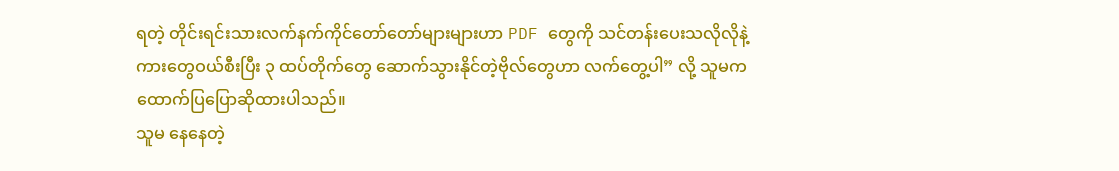ရတဲ့ တိုင်းရင်းသားလက်နက်ကိုင်တော်တော်များများဟာ PDF တွေကို သင်တန်းပေးသလိုလိုနဲ့ ကားတွေဝယ်စီးပြီး ၃ ထပ်တိုက်တွေ ဆောက်သွားနိုင်တဲ့ဗိုလ်တွေဟာ လက်တွေ့ပါ” လို့ သူမက ထောက်ပြပြောဆိုထားပါသည်။
သူမ နေနေတဲ့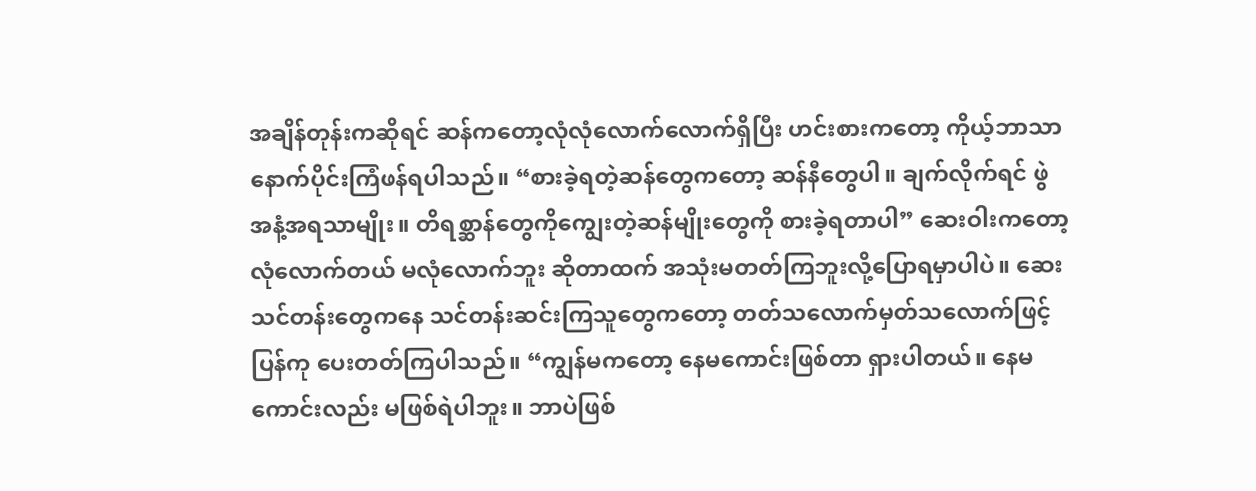အချိန်တုန်းကဆိုရင် ဆန်ကတော့လုံလုံလောက်လောက်ရှိပြီး ဟင်းစားကတော့ ကိုယ့်ဘာသာ နောက်ပိုင်းကြံဖန်ရပါသည်။ “စားခဲ့ရတဲ့ဆန်တွေကတော့ ဆန်နီတွေပါ။ ချက်လိုက်ရင် ဖွဲအနံ့အရသာမျိုး။ တိရစ္ဆာန်တွေကိုကျွေးတဲ့ဆန်မျိုးတွေကို စားခဲ့ရတာပါ” ဆေးဝါးကတော့ လုံလောက်တယ် မလုံလောက်ဘူး ဆိုတာထက် အသုံးမတတ်ကြဘူးလို့ပြောရမှာပါပဲ။ ဆေးသင်တန်းတွေကနေ သင်တန်းဆင်းကြသူတွေကတော့ တတ်သလောက်မှတ်သလောက်ဖြင့် ပြန်ကု ပေးတတ်ကြပါသည်။ “ကျွန်မကတော့ နေမကောင်းဖြစ်တာ ရှားပါတယ်။ နေမကောင်းလည်း မဖြစ်ရဲပါဘူး။ ဘာပဲဖြစ်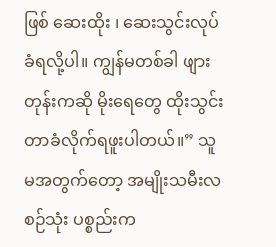ဖြစ် ဆေးထိုး ၊ ဆေးသွင်းလုပ်ခံရလို့ပါ။ ကျွန်မတစ်ခါ ဖျားတုန်းကဆို မိုးရေတွေ ထိုးသွင်းတာခံလိုက်ရဖူးပါတယ်။” သူမအတွက်တော့ အမျိုးသမီးလစဉ်သုံး ပစ္စည်းက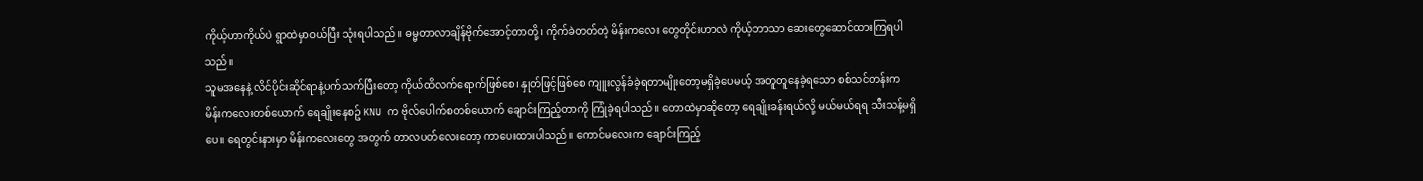ကိုယ့်ဟာကိုယ်ပဲ ရွာထဲမှာဝယ်ပြီး သုံးရပါသည်။ ဓမ္မတာလာချိန်ဗိုက်အောင့်တာတို့၊ ကိုက်ခဲတတ်တဲ့ မိန်းကလေး တွေတိုင်းဟာလဲ ကိုယ့်ဘာသာ ဆေးတွေဆောင်ထားကြရပါသည်။
သူမအနေနဲ့ လိင်ပိုင်းဆိုင်ရာနဲ့ပက်သက်ပြီးတော့ ကိုယ်ထိလက်ရောက်ဖြစ်စေ၊ နှုတ်ဖြင့်ဖြစ်စေ ကျူးလွန်ခံခဲ့ရတာမျိုးတော့မရှိခဲ့ပေမယ့် အတူတူနေခဲ့ရသော စစ်သင်တန်းက မိန်းကလေးတစ်ယောက် ရေချိုးနေစဥ် KNU က ဗိုလ်ပေါက်စတစ်ယောက် ချောင်းကြည့်တာကို ကြုံခဲ့ရပါသည်။ တောထဲမှာဆိုတော့ ရေချိုးခန်းရယ်လို့ မယ်မယ်ရရ သီးသန့်မရှိပေ။ ရေတွင်းနားမှာ မိန်းကလေးတွေ အတွက် တာလပတ်လေးတော့ ကာပေးထားပါသည်။ ကောင်မလေးက ချောင်းကြည့်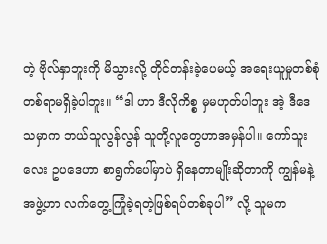တဲ့ ဗိုလ်နှာဘူးကို မိသွားလို့ တိုင်တန်းခဲ့ပေမယ့် အရေးယူမှုတစ်စုံတစ်ရာမရှိခဲ့ပါဘူး။ “ဒါ ဟာ ဒီလိုကိစ္စ မှမဟုတ်ပါဘူး အဲ့ ဒီဒေသမှာက ဘယ်သူလွန်လွန် သူတို့လူတွေဟာအမှန်ပါ။ ကော်သူးလေး ဥပဒေဟာ စာရွက်ပေါ်မှာပဲ ရှိနေတာမျိုးဆိုတာကို ကျွန်မနဲ့အဖွဲ့ဟာ လက်တွေ့ကြုံခဲ့ရတဲ့ဖြစ်ရပ်တစ်ခုပါ” လို့ သူမက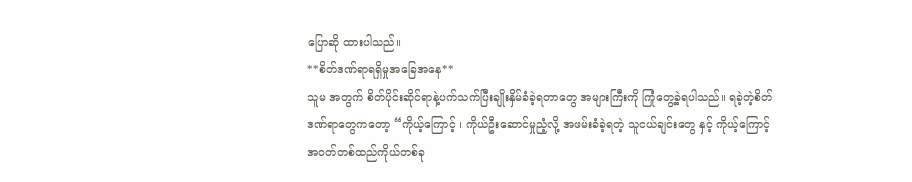ပြောဆို ထားပါသည်။
**စိတ်ဒဏ်ရာရရှိမှုအခြေအနေ**
သူမ အတွက် စိတ်ပိုင်းဆိုင်ရာနဲ့ပက်သက်ပြီးချိုးနှိမ်ခံခဲ့ရတာတွေ အများကြီးကို ကြုံတွေ့ခဲ့ရပါသည်။ ရခဲ့တဲ့စိတ်ဒဏ်ရာတွေကတော့ “ကိုယ့်ကြောင့် ၊ ကိုယ်ဦးဆောင်မှုညံ့လို့ အဖမ်းခံခဲ့ရတဲ့ သူငယ်ချင်းတွေ နှင့် ကိုယ့်ကြောင့် အဝတ်တစ်ထည်ကိုယ်တစ်ခု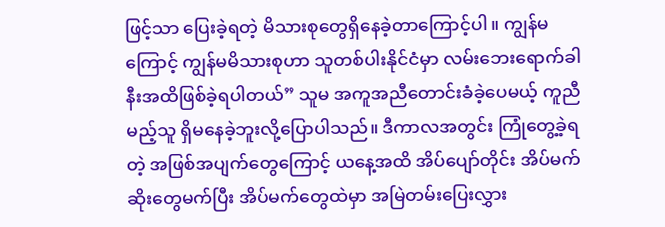ဖြင့်သာ ပြေးခဲ့ရတဲ့ မိသားစုတွေရှိနေခဲ့တာကြောင့်ပါ။ ကျွန်မကြောင့် ကျွန်မမိသားစုဟာ သူတစ်ပါးနိုင်ငံမှာ လမ်းဘေးရောက်ခါနီးအထိဖြစ်ခဲ့ရပါတယ်” သူမ အကူအညီတောင်းခံခဲ့ပေမယ့် ကူညီမည့်သူ ရှိမနေခဲ့ဘူးလို့ပြောပါသည်။ ဒီကာလအတွင်း ကြုံတွေ့ခဲ့ရတဲ့ အဖြစ်အပျက်တွေကြောင့် ယနေ့အထိ အိပ်ပျော်တိုင်း အိပ်မက်ဆိုးတွေမက်ပြီး အိပ်မက်တွေထဲမှာ အမြဲတမ်းပြေးလွှား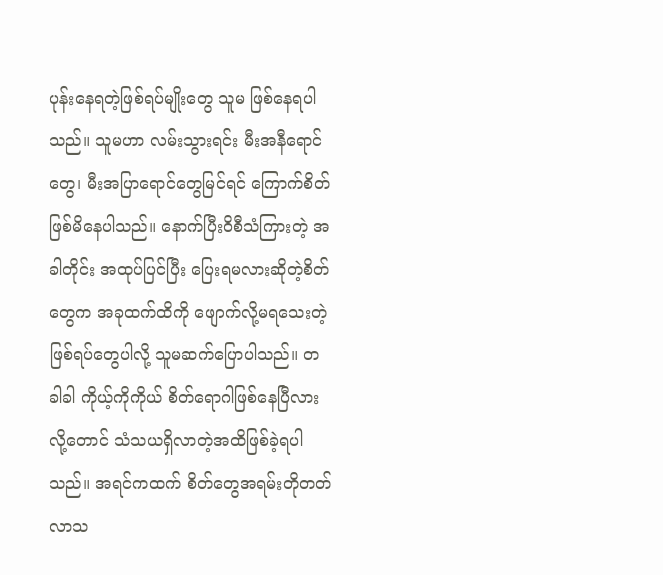ပုန်းနေရတဲ့ဖြစ်ရပ်မျိုးတွေ သူမ ဖြစ်နေရပါသည်။ သူမဟာ လမ်းသွားရင်း မီးအနီရောင်တွေ၊ မီးအပြာရောင်တွေမြင်ရင် ကြောက်စိတ်ဖြစ်မိနေပါသည်။ နောက်ပြီးဝိစီသံကြားတဲ့ အခါတိုင်း အထုပ်ပြင်ပြီး ပြေးရမလားဆိုတဲ့စိတ်တွေက အခုထက်ထိကို ဖျောက်လို့မရသေးတဲ့ ဖြစ်ရပ်တွေပါလို့ သူမဆက်ပြောပါသည်။ တခါခါ ကိုယ့်ကိုကိုယ် စိတ်ရောဂါဖြစ်နေပြီလားလို့တောင် သံသယရှိလာတဲ့အထိဖြစ်ခဲ့ရပါသည်။ အရင်ကထက် စိတ်တွေအရမ်းတိုတတ်လာသ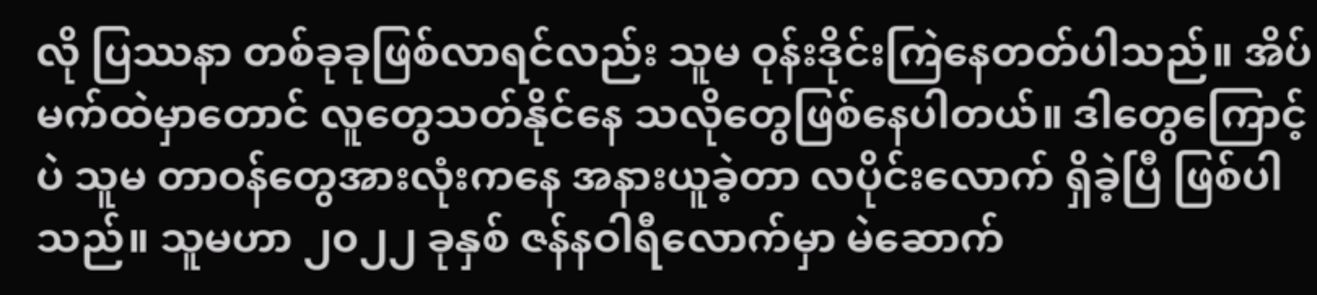လို ပြဿနာ တစ်ခုခုဖြစ်လာရင်လည်း သူမ ဝုန်းဒိုင်းကြဲနေတတ်ပါသည်။ အိပ်မက်ထဲမှာတောင် လူတွေသတ်နိုင်နေ သလိုတွေဖြစ်နေပါတယ်။ ဒါတွေကြောင့်ပဲ သူမ တာဝန်တွေအားလုံးကနေ အနားယူခဲ့တာ လပိုင်းလောက် ရှိခဲ့ပြီ ဖြစ်ပါသည်။ သူမဟာ ၂၀၂၂ ခုနှစ် ဇန်နဝါရီလောက်မှာ မဲဆောက်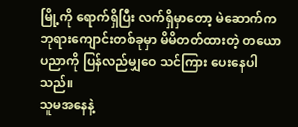မြို့ကို ရောက်ရှိပြီး လက်ရှိမှာတော့ မဲဆောက်က ဘုရားကျောင်းတစ်ခုမှာ မိမိတတ်ထားတဲ့ တယောပညာကို ပြန်လည်မျှဝေ သင်ကြား ပေးနေပါသည်။
သူမအနေနဲ့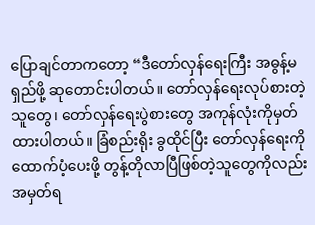ပြောချင်တာကတော့ “ဒီတော်လှန်ရေးကြီး အဓွန့်မရှည်ဖို့ ဆုတောင်းပါတယ်။ တော်လှန်ရေးလုပ်စားတဲ့သူတွေ၊ တော်လှန်ရေးပွဲစားတွေ အကုန်လုံးကိုမှတ်ထားပါတယ်။ ခြံစည်းရိုး ခွထိုင်ပြီး တော်လှန်ရေးကို ထောက်ပံ့ပေးဖို့ တွန့်တိုလာပြီဖြစ်တဲ့သူတွေကိုလည်း အမှတ်ရ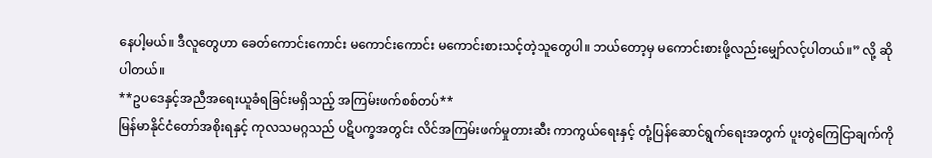နေပါ့မယ်။ ဒီလူတွေဟာ ခေတ်ကောင်းကောင်း မကောင်းကောင်း မကောင်းစားသင့်တဲ့သူတွေပါ။ ဘယ်တော့မှ မကောင်းစားဖို့လည်းမျှော်လင့်ပါတယ်။” လို့ ဆိုပါတယ်။
**ဥပဒေနှင့်အညီအရေးယူခံရခြင်းမရှိသည့် အကြမ်းဖက်စစ်တပ်**
မြန်မာနိုင်ငံတော်အစိုးရနှင့် ကုလသမဂ္ဂသည် ပဋိပက္ခအတွင်း လိင်အကြမ်းဖက်မှုတားဆီး ကာကွယ်ရေးနှင့် တုံ့ပြန်ဆောင်ရွက်ရေးအတွက် ပူးတွဲကြေငြာချက်ကို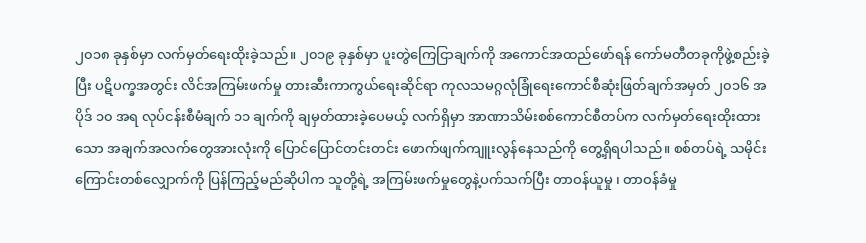၂၀၁၈ ခုနှစ်မှာ လက်မှတ်ရေးထိုးခဲ့သည်။ ၂၀၁၉ ခုနှစ်မှာ ပူးတွဲကြေငြာချက်ကို အကောင်အထည်ဖော်ရန် ကော်မတီတခုကိုဖွဲ့စည်းခဲ့ပြီး ပဋိပက္ခအတွင်း လိင်အကြမ်းဖက်မှု တားဆီးကာကွယ်ရေးဆိုင်ရာ ကုလသမဂ္ဂလုံခြုံရေးကောင်စီဆုံးဖြတ်ချက်အမှတ် ၂၀၁၆ အပိုဒ် ၁၀ အရ လုပ်ငန်းစီမံချက် ၁၁ ချက်ကို ချမှတ်ထားခဲ့ပေမယ့် လက်ရှိမှာ အာဏာသိမ်းစစ်ကောင်စီတပ်က လက်မှတ်ရေးထိုးထားသော အချက်အလက်တွေအားလုံးကို ပြောင်ပြောင်တင်းတင်း ဖောက်ဖျက်ကျူးလွန်နေသည်ကို တွေ့ရှိရပါသည်။ စစ်တပ်ရဲ့ သမိုင်းကြောင်းတစ်လျှောက်ကို ပြန်ကြည့်မည်ဆိုပါက သူတို့ရဲ့ အကြမ်းဖက်မှုတွေနဲ့ပက်သက်ပြီး တာဝန်ယူမှု ၊ တာဝန်ခံမှု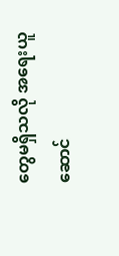တွေမရှိသလို အရေးယူဆောင်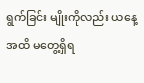ရွက်ခြင်း မျိုးကိုလည်း ယနေ့အထိ မတွေ့ရှိရ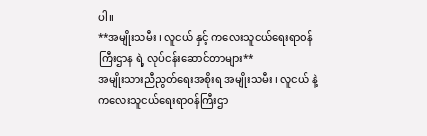ပါ။
**အမျိုးသမီး ၊ လူငယ် နှင့် ကလေးသူငယ်ရေးရာ၀န်ကြီးဌာန ရဲ့ လုပ်ငန်းဆောင်တာများ**
အမျိုးသားညီညွတ်ရေးအစိုးရ အမျိုးသမီး ၊ လူငယ် နဲ့ ကလေးသူငယ်ရေးရာဝန်ကြီးဌာ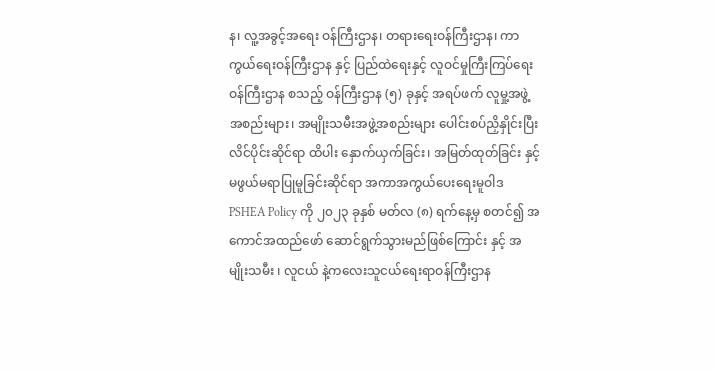န၊ လူ့အခွင့်အရေး ဝန်ကြီးဌာန၊ တရားရေးဝန်ကြီးဌာန၊ ကာကွယ်ရေးဝန်ကြီးဌာန နှင့် ပြည်ထဲရေးနှင့် လူဝင်မှုကြီးကြပ်ရေးဝန်ကြီးဌာန စသည့် ဝန်ကြီးဌာန (၅) ခုနှင့် အရပ်ဖက် လူမှု့အဖွဲ့အစည်းများ၊ အမျိုးသမီးအဖွဲ့အစည်းများ ပေါင်းစပ်ညှိနှိုင်းပြီး လိင်ပိုင်းဆိုင်ရာ ထိပါး နှောက်ယှက်ခြင်း၊ အမြတ်ထုတ်ခြင်း နှင့် မဖွယ်မရာပြုမူခြင်းဆိုင်ရာ အကာအကွယ်ပေးရေးမူဝါဒ PSHEA Policy ကို ၂၀၂၃ ခုနှစ် မတ်လ (၈) ရက်နေ့မှ စတင်၍ အကောင်အထည်ဖော် ဆောင်ရွက်သွားမည်ဖြစ်ကြောင်း နှင့် အမျိုးသမီး ၊ လူငယ် နဲ့ကလေးသူငယ်ရေးရာဝန်ကြီးဌာန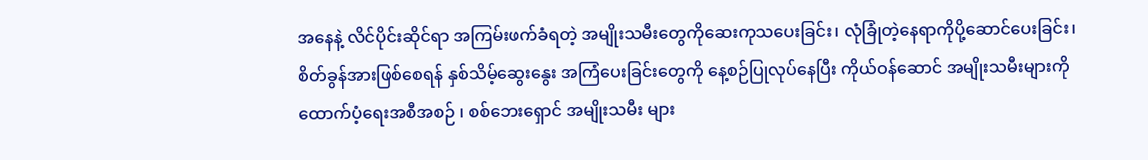အနေနဲ့ လိင်ပိုင်းဆိုင်ရာ အကြမ်းဖက်ခံရတဲ့ အမျိုးသမီးတွေကိုဆေးကုသပေးခြင်း၊ လုံခြုံတဲ့နေရာကိုပို့ဆောင်ပေးခြင်း၊ စိတ်ခွန်အားဖြစ်စေရန် နှစ်သိမ့်ဆွေးနွေး အကြံပေးခြင်းတွေကို နေ့စဉ်ပြုလုပ်နေပြီး ကိုယ်ဝန်ဆောင် အမျိုးသမီးများကို ထောက်ပံ့ရေးအစီအစဉ် ၊ စစ်ဘေးရှောင် အမျိုးသမီး များ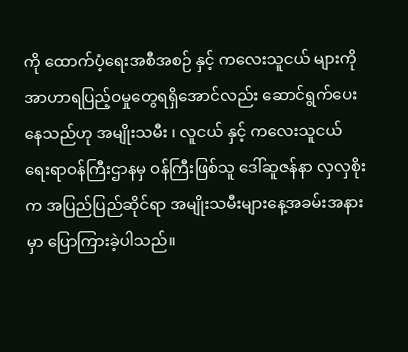ကို ထောက်ပံ့ရေးအစီအစဉ် နှင့် ကလေးသူငယ် များကို အာဟာရပြည့်ဝမှုတွေရရှိအောင်လည်း ဆောင်ရွက်ပေးနေသည်ဟု အမျိုးသမီး ၊ လူငယ် နှင့် ကလေးသူငယ် ရေးရာဝန်ကြီးဌာနမှ ဝန်ကြီးဖြစ်သူ ဒေါ်ဆူဇန်နာ လှလှစိုးက အပြည်ပြည်ဆိုင်ရာ အမျိုးသမီးများနေ့အခမ်းအနားမှာ ပြောကြားခဲ့ပါသည်။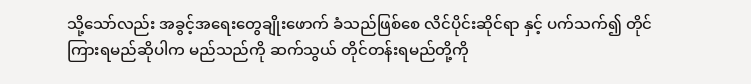သို့သော်လည်း အခွင့်အရေးတွေချိုးဖောက် ခံသည်ဖြစ်စေ လိင်ပိုင်းဆိုင်ရာ နှင့် ပက်သက်၍ တိုင်ကြားရမည်ဆိုပါက မည်သည်ကို ဆက်သွယ် တိုင်တန်းရမည်တို့ကို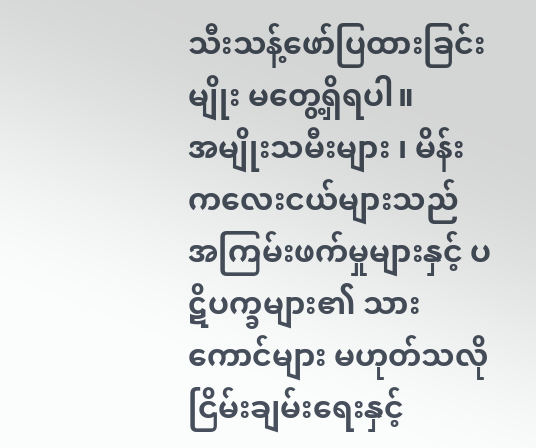သီးသန့်ဖော်ပြထားခြင်းမျိုး မတွေ့ရှိရပါ။
အမျိုးသမီးများ ၊ မိန်းကလေးငယ်များသည် အကြမ်းဖက်မှုများနှင့် ပဋိပက္ခများ၏ သားကောင်များ မဟုတ်သလို ငြိမ်းချမ်းရေးနှင့်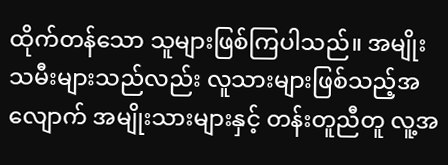ထိုက်တန်သော သူများဖြစ်ကြပါသည်။ အမျိုးသမီးများသည်လည်း လူသားများဖြစ်သည့်အလျောက် အမျိုးသားများနှင့် တန်းတူညီတူ လူ့အ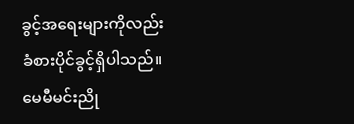ခွင့်အရေးများကိုလည်း ခံစားပိုင်ခွင့်ရှိပါသည်။
မေမီမင်းညို